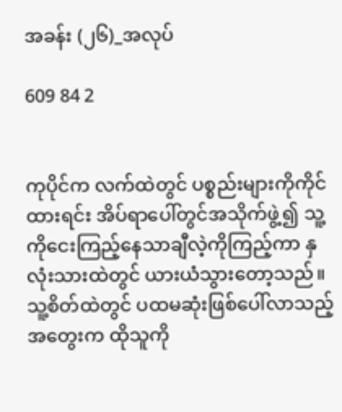အခန်း (၂၆)_အလုပ်

609 84 2


ကုပိုင်က လက်ထဲတွင် ပစ္စည်းများကိုကိုင်ထားရင်း အိပ်ရာပေါ်တွင်အသိုက်ဖွဲ့၍ သူ့ကိုငေးကြည့်နေသာချီလဲ့ကိုကြည့်ကာ နှလုံးသားထဲတွင် ယားယံသွားတော့သည်။ သူ့စိတ်ထဲတွင် ပထမဆုံးဖြစ်ပေါ်လာသည့်အ‌တွေးက ထိုသူကို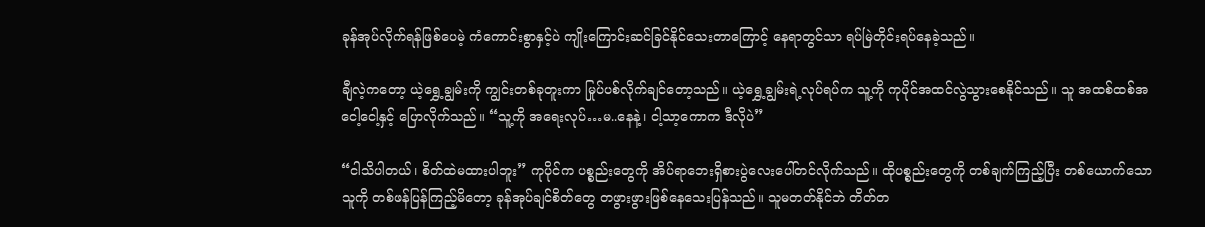ခုန်အုပ်လိုက်ရန်ဖြစ်ပေမဲ့ ကံကောင်းစွာနှင့်ပဲ ကျိုးကြောင်းဆင်ခြင်နိုင်သေးတာကြောင့် နေရာတွင်သာ ရပ်မြဲတိုင်းရပ်နေခဲ့သည်။

ချီလဲ့ကတော့ ယဲ့ရွှေ့ချွမ်းကို ကျွင်းတစ်ခုတူးကာ မြုပ်ပစ်လိုက်ချင်တော့သည်။ ယဲ့ရွှေ့ချွမ်းရဲ့လုပ်ရပ်က သူ့ကို ကုပိုင်အထင်လွဲသွားစေနိုင်သည်။ သူ အထစ်ထစ်အငေါ့ငေါ့နှင့် ပြောလိုက်သည်။ “သူ့ကို အရေးလုပ်…မ..နေနဲ့၊ ငါ့သာ့ကောက ဒီလိုပဲ”

“ငါသိပါတယ်၊ စိတ်ထဲမထားပါဘူး” ကုပိုင်က ပစ္စည်းတွေကို အိပ်ရာဘေးရှိစားပွဲလေးပေါ်တင်လိုက်သည်။ ထိုပစ္စည်းတွေကို တစ်ချက်ကြည့်ပြီး တစ်ယောက်သောသူကို တစ်ဖန်ပြန်ကြည့်မိတော့ ခုန်အုပ်ချင်စိတ်တွေ တဖွားဖွားဖြစ်နေသေးပြန်သည်။ သူမတတ်နိုင်ဘဲ တိတ်တ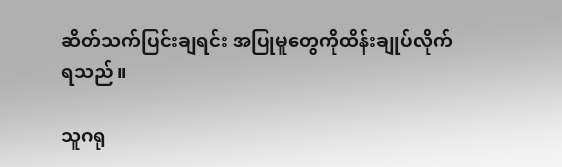ဆိတ်သက်ပြင်းချရင်း အပြုမူတွေကိုထိန်းချုပ်လိုက်ရသည်။

သူဂရု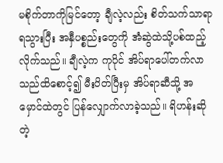မစိုက်တာကိုမြင်တော့ ချီလဲ့လည်း စိတ်သက်သာရာရသွားပြီး အနှီပစ္စည်းတွေကို အံဆွဲထဲသို့ပစ်ထည့်လိုက်သည်။ ချီလဲ့က ကုပိုင် အိပ်ရာပေါ်တက်လာသည်ထိစောင့်၍ မီးပိတ်ပြီးမှ အိပ်ရာဆီသို့ အမှောင်ထဲတွင် ပြန်လျှောက်လာခဲ့သည်။ ရိဟန်းဆိုတဲ့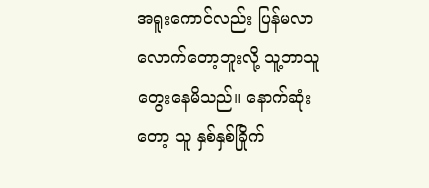အရူးကောင်လည်း ပြန်မလာလောက်တော့ဘူးလို့ သူ့ဘာသူတွေးနေမိသည်။ နောက်ဆုံးတော့ သူ နှစ်နှစ်ခြိုက်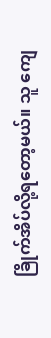ခြိုက်အိပ်လို့ရတော့မယ်။ သူ ကျေ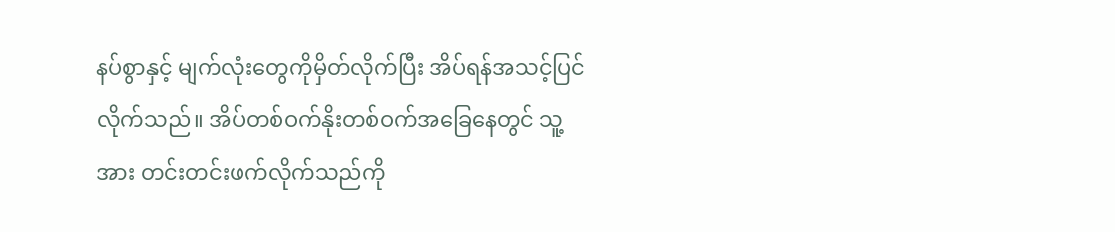နပ်စွာနှင့် မျက်လုံးတွေကိုမှိတ်လိုက်ပြီး အိပ်ရန်အသင့်ပြင်လိုက်သည်။ အိပ်တစ်ဝက်နိုးတစ်ဝက်အခြေနေတွင် သူ့အား တင်းတင်းဖက်လိုက်သည်ကို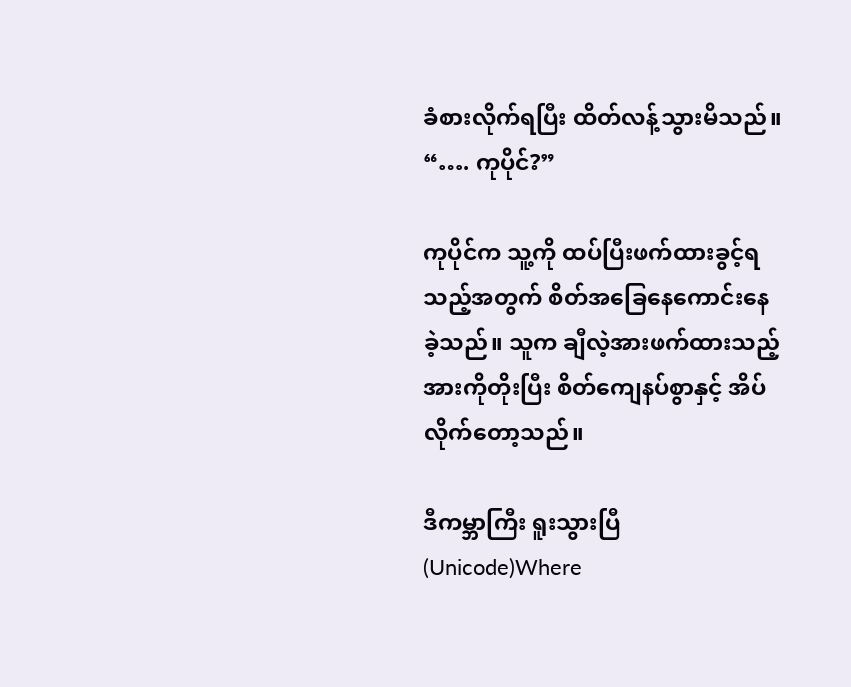ခံစားလိုက်ရပြီး ထိတ်လန့်သွားမိသည်။ “…. ကုပိုင်?”

ကုပိုင်က သူ့ကို ထပ်ပြီးဖက်ထားခွင့်ရသည့်အတွက် စိတ်အခြေနေကောင်းနေခဲ့သည်။ သူက ချီလဲ့အားဖက်ထားသည့်အားကိုတိုးပြီး စိတ်ကျေနပ်စွာနှင့် အိပ်လိုက်တော့သည်။

ဒီကမ္ဘာကြီး ရူးသွားပြီ (Unicode)Where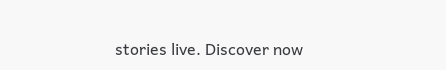stories live. Discover now